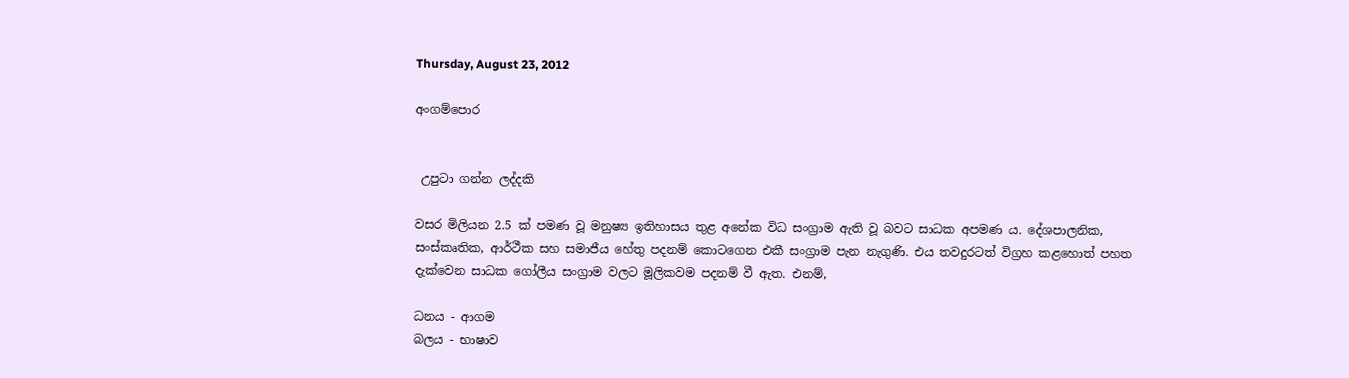Thursday, August 23, 2012

අංගම්පොර


 උපුටා ගන්න ලද්දකි

වසර මිලියන 2.5 ක්‌ පමණ වූ මනුෂ්‍ය ඉතිහාසය තුළ අනේක විධ සංග්‍රාම ඇති වූ බවට සාධක අපමණ ය. දේශපාලනික, සංස්‌කෘතික, ආර්ථීක සහ සමාජීය හේතු පදනම් කොටගෙන එකී සංග්‍රාම පැන නැගුණි. එය තවදුරටත් විග්‍රහ කළහොත් පහත දැක්‌වෙන සාධක ගෝලීය සංග්‍රාම වලට මූලිකවම පදනම් වී ඇත. එනම්,

ධනය - ආගම
බලය - භාෂාව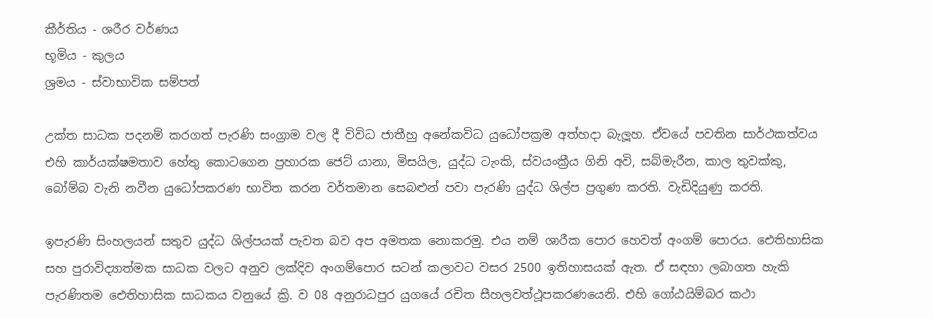කීර්තිය - ශරීර වර්ණය
භූමිය - කුලය
ශ්‍රමය - ස්‌වාභාවික සම්පත්

උක්‌ත සාධක පදනම් කරගත් පැරණි සංග්‍රාම වල දී විවිධ ජාතීහු අනේකවිධ යුධෝපක්‍රම අත්හදා බැලූහ. ඒවයේ පවතින සාර්ථකත්වය එහි කාර්යක්‌ෂමතාව හේතු කොටගෙන ප්‍රහාරක ජෙට්‌ යානා, මිසයිල, යුද්ධ ටැංකි, ස්‌වයංක්‍රීය ගිනි අවි, සබ්මැරීන, කාල තුවක්‌කු, බෝම්බ වැනි නවීන යුධෝපකරණ භාවිත කරන වර්තමාන සෙබළුන් පවා පැරණි යුද්ධ ශිල්ප ප්‍රගුණ කරති. වැඩිදියුණු කරති.

ඉපැරණි සිංහලයන් සතුව යුද්ධ ශිල්පයක්‌ පැවත බව අප අමතක නොකරමු. එය නම් ශාරීක පොර හෙවත් අංගම් පොරය. ඓතිහාසික සහ පුරාවිද්‍යාත්මක සාධක වලට අනුව ලක්‌දිව අංගම්පොර සටන් කලාවට වසර 2500 ඉතිහාසයක්‌ ඇත. ඒ සඳහා ලබාගත හැකි පැරණිතම ඓතිහාසික සාධකය වනුයේ ක්‍රි. ව 08 අනුරාධපුර යුගයේ රචිත සීහලවත්ථූපකරණයෙනි. එහි ගෝඨයිම්බර කථා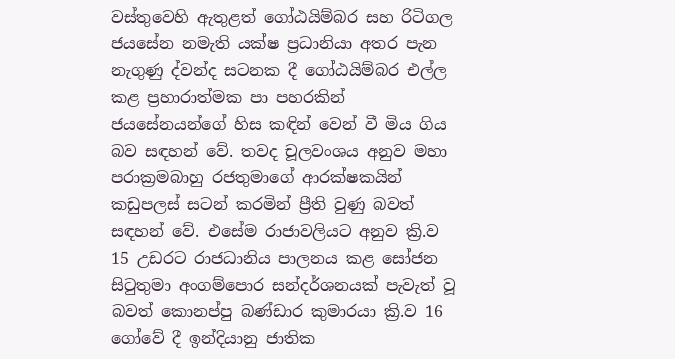වස්‌තුවෙහි ඇතුළත් ගෝඨයිම්බර සහ රිටිගල ජයසේන නමැති යක්‌ෂ ප්‍රධානියා අතර පැන නැගුණු ද්වන්ද සටනක දී ගෝඨයිම්බර එල්ල කළ ප්‍රහාරාත්මක පා පහරකින් ජයසේනයන්ගේ හිස කඳින් වෙන් වී මිය ගිය බව සඳහන් වේ. තවද චූලවංශය අනුව මහා පරාක්‍රමබාහු රජතුමාගේ ආරක්‌ෂකයින් කඩුපලස්‌ සටන් කරමින් ප්‍රීති වුණු බවත් සඳහන් වේ. එසේම රාජාවලියට අනුව ක්‍රි.ව 15 උඩරට රාජධානිය පාලනය කළ සෝජන සිටුතුමා අංගම්පොර සන්දර්ශනයක්‌ පැවැත් වූ බවත් කොනප්පු බණ්‌ඩාර කුමාරයා ක්‍රි.ව 16 ගෝවේ දී ඉන්දියානු ජාතික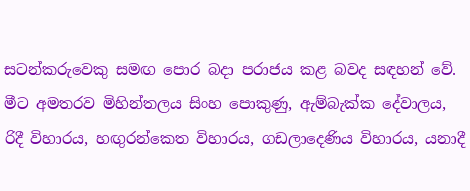සටන්කරුවෙකු සමඟ පොර බදා පරාජය කළ බවද සඳහන් වේ. මීට අමතරව මිහින්තලය සිංහ පොකුණු, ඇම්බැක්‌ක දේවාලය, රිදී විහාරය, හඟුරන්කෙත විහාරය, ගඩලාදෙණිය විහාරය, යනාදී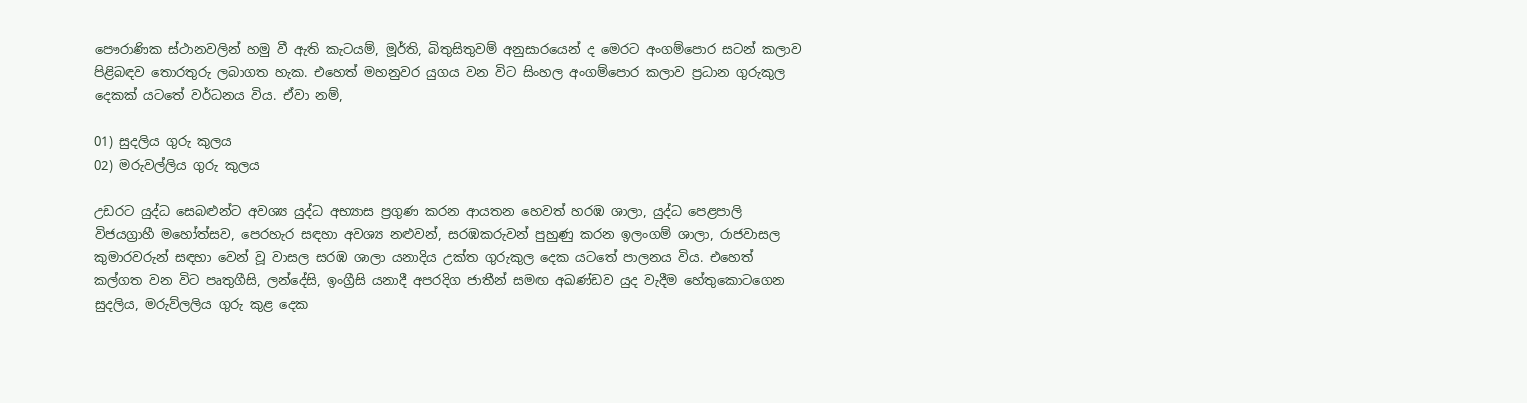පෞරාණික ස්‌ථානවලින් හමු වී ඇති කැටයම්, මූර්ති, බිතුසිතුවම් අනුසාරයෙන් ද මෙරට අංගම්පොර සටන් කලාව පිළිබඳව තොරතුරු ලබාගත හැක. එහෙත් මහනුවර යුගය වන විට සිංහල අංගම්පොර කලාව ප්‍රධාන ගුරුකුල දෙකක්‌ යටතේ වර්ධනය විය. ඒවා නම්,

01) සුදලිය ගුරු කුලය
02) මරුවල්ලිය ගුරු කුලය

උඩරට යුද්ධ සෙබළුන්ට අවශ්‍ය යුද්ධ අභ්‍යාස ප්‍රගුණ කරන ආයතන හෙවත් හරඹ ශාලා, යුද්ධ පෙළපාලි විජයග්‍රාහී මහෝත්සව, පෙරහැර සඳහා අවශ්‍ය නළුවන්, සරඹකරුවන් පුහුණු කරන ඉලංගම් ශාලා, රාජවාසල කුමාරවරුන් සඳහා වෙන් වූ වාසල සරඹ ශාලා යනාදිය උක්‌ත ගුරුකුල දෙක යටතේ පාලනය විය. එහෙත් කල්ගත වන විට පෘතුගීසි, ලන්දේසි, ඉංග්‍රීසි යනාදී අපරදිග ජාතීන් සමඟ අඛණ්‌ඩව යුද වැදීම හේතුකොටගෙන සුදලිය, මරුව්ලලිය ගුරු කුළ දෙක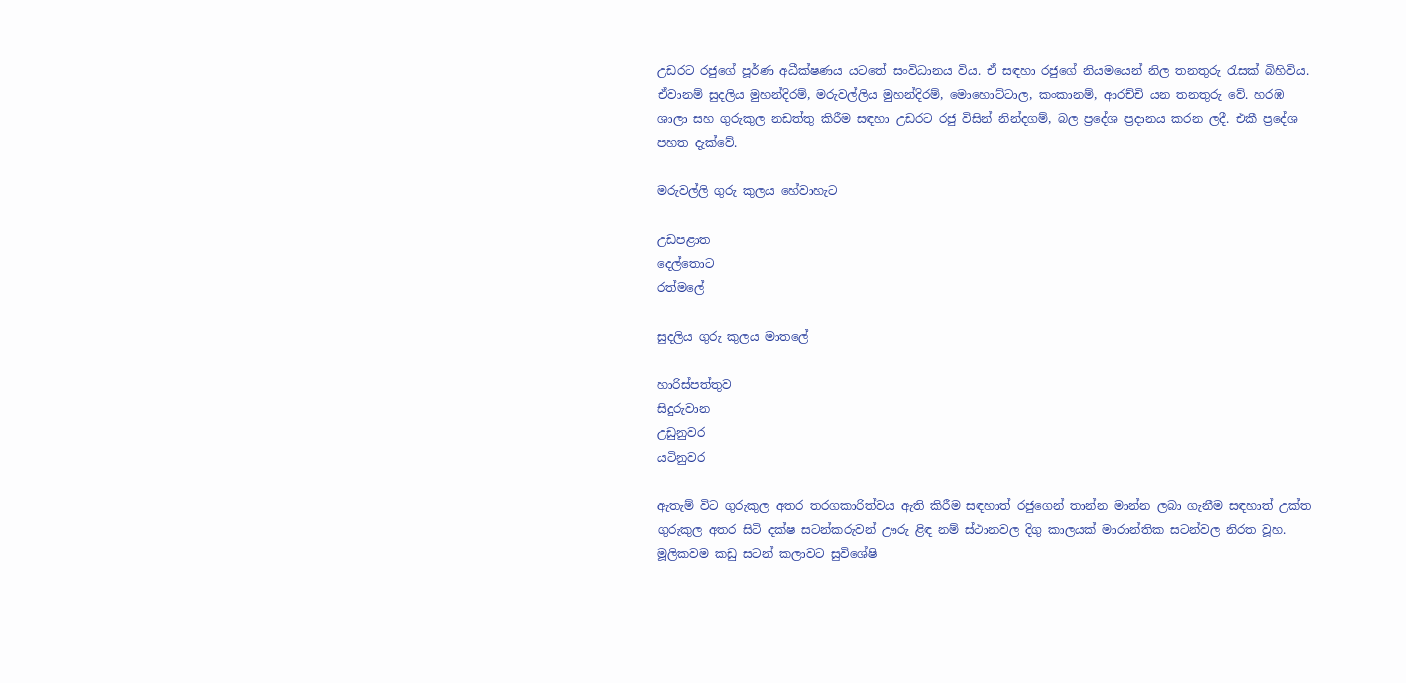උඩරට රජුගේ පූර්ණ අධීක්‌ෂණය යටතේ සංවිධානය විය. ඒ සඳහා රජුගේ නියමයෙන් නිල තනතුරු රැසක්‌ බිහිවිය. ඒවානම් සුදලිය මුහන්දිරම්, මරුවල්ලිය මුහන්දිරම්, මොහොට්‌ටාල, කංකානම්, ආරච්චි යන තනතුරු වේ. හරඹ ශාලා සහ ගුරුකුල නඩත්තු කිරීම සඳහා උඩරට රජු විසින් නින්දගම්, බල ප්‍රදේශ ප්‍රදානය කරන ලදී. එකී ප්‍රදේශ පහත දැක්‌වේ.

මරුවල්ලි ගුරු කුලය හේවාහැට

උඩපළාත
දෙල්තොට
රත්මලේ

සුදලිය ගුරු කුලය මාතලේ

හාරිස්‌පත්තුව
සිදුරුවාන
උඩුනුවර
යටිනුවර

ඇතැම් විට ගුරුකුල අතර තරගකාරිත්වය ඇති කිරීම සඳහාත් රජුගෙන් තාන්න මාන්න ලබා ගැනීම සඳහාත් උක්‌ත ගුරුකුල අතර සිටි දක්‌ෂ සටන්කරුවන් ඌරු ළිඳ නම් ස්‌ථානවල දිගු කාලයක්‌ මාරාන්තික සටන්වල නිරත වූහ. මූලිකවම කඩු සටන් කලාවට සුවිශේෂි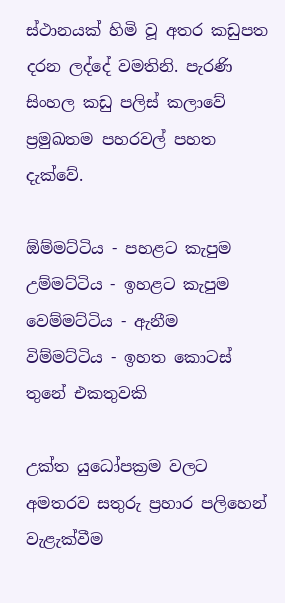ස්‌ථානයක්‌ හිමි වූ අතර කඩුපත දරන ලද්දේ වමතිනි. පැරණි සිංහල කඩු පලිස්‌ කලාවේ ප්‍රමුඛතම පහරවල් පහත දැක්‌වේ.

ඕම්මට්‌ටිය - පහළට කැපුම
උම්මට්‌ටිය - ඉහළට කැපුම
වෙම්මට්‌ටිය - ඇනීම
විම්මට්‌ටිය - ඉහත කොටස්‌ තුනේ එකතුවකි

උක්‌ත යුධෝපක්‍රම වලට අමතරව සතුරු ප්‍රහාර පලිහෙන් වැළැක්‌වීම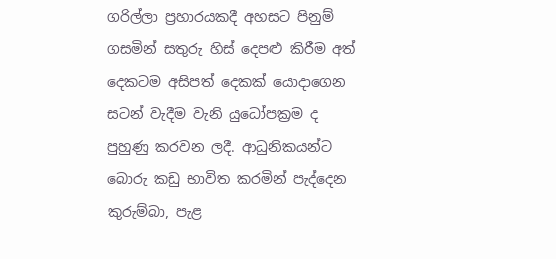ගරිල්ලා ප්‍රහාරයකදී අහසට පිනුම් ගසමින් සතුරු හිස්‌ දෙපළු කිරීම අත් දෙකටම අසිපත් දෙකක්‌ යොදාගෙන සටන් වැදීම වැනි යුධෝපක්‍රම ද පුහුණු කරවන ලදී. ආධුනිකයන්ට බොරු කඩු භාවිත කරමින් පැද්දෙන කුරුම්බා, පැළ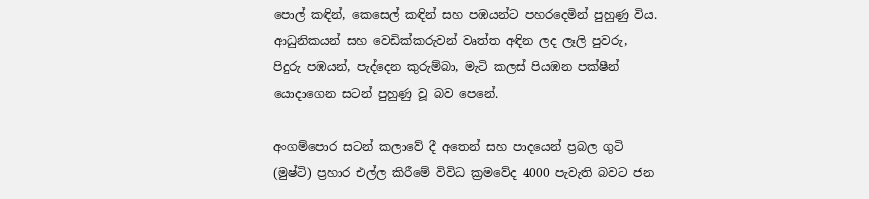පොල් කඳින්, කෙසෙල් කඳින් සහ පඹයන්ට පහරදෙමින් පුහුණු විය. ආධුනිකයන් සහ වෙඩික්‌කරුවන් වෘත්ත අඳින ලද ලෑලි පුවරු, පිදුරු පඹයන්, පැද්දෙන කුරුම්බා, මැටි කලස්‌ පියඹන පක්‌ෂීන් යොදාගෙන සටන් පුහුණු වූ බව පෙනේ.

අංගම්පොර සටන් කලාවේ දී අතෙන් සහ පාදයෙන් ප්‍රබල ගුටි (මුෂ්ටි) ප්‍රහාර එල්ල කිරීමේ විවිධ ක්‍රමවේද 4000 පැවැති බවට ජන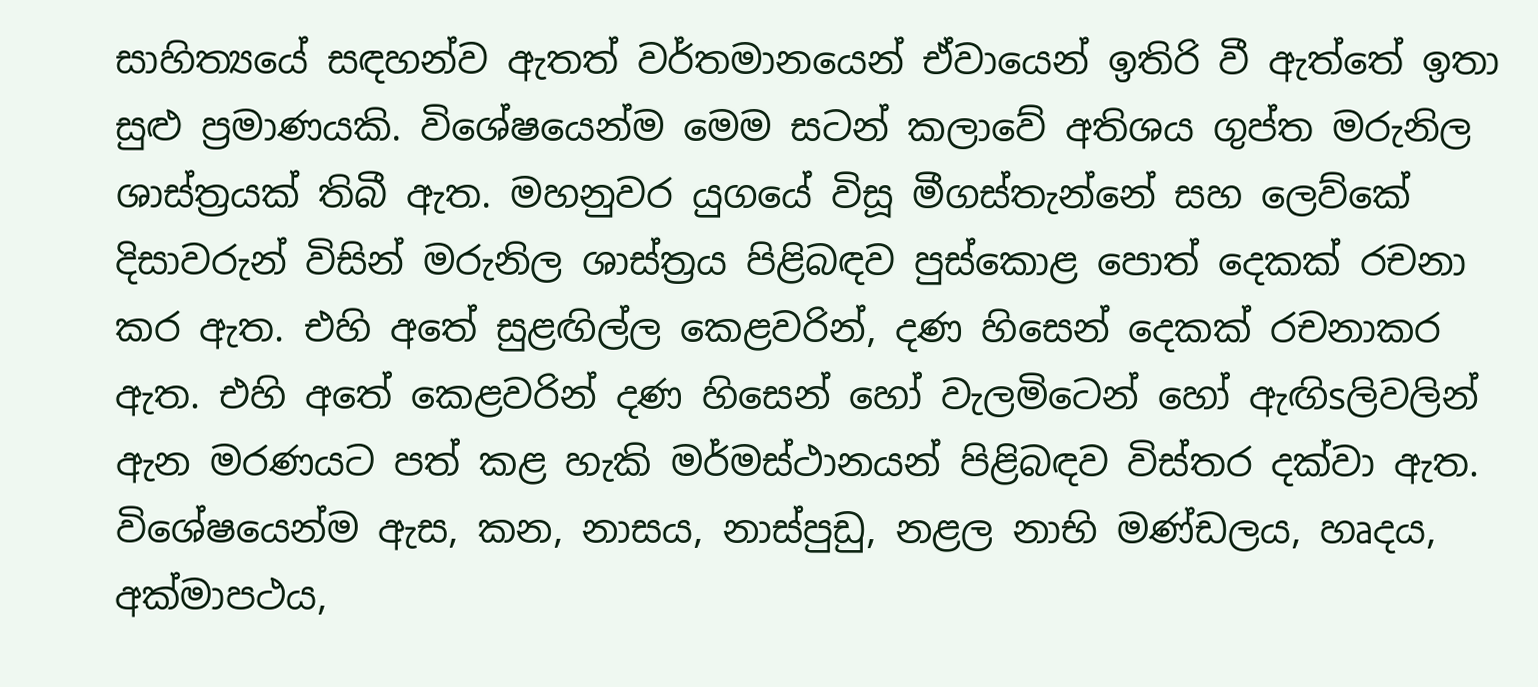සාහිත්‍යයේ සඳහන්ව ඇතත් වර්තමානයෙන් ඒවායෙන් ඉතිරි වී ඇත්තේ ඉතා සුළු ප්‍රමාණයකි. විශේෂයෙන්ම මෙම සටන් කලාවේ අතිශය ගුප්ත මරුනිල ශාස්‌ත්‍රයක්‌ තිබී ඇත. මහනුවර යුගයේ විසූ මීගස්‌තැන්නේ සහ ලෙව්කේ දිසාවරුන් විසින් මරුනිල ශාස්‌ත්‍රය පිළිබඳව පුස්‌කොළ පොත් දෙකක්‌ රචනා කර ඇත. එහි අතේ සුළඟිල්ල කෙළවරින්, දණ හිසෙන් දෙකක්‌ රචනාකර ඇත. එහි අතේ කෙළවරින් දණ හිසෙන් හෝ වැලමිටෙන් හෝ ඇඟිsලිවලින් ඇන මරණයට පත් කළ හැකි මර්මස්‌ථානයන් පිළිබඳව විස්‌තර දක්‌වා ඇත. විශේෂයෙන්ම ඇස, කන, නාසය, නාස්‌පුඩු, නළල නාභි මණ්‌ඩලය, හෘදය, අක්‌මාපථය,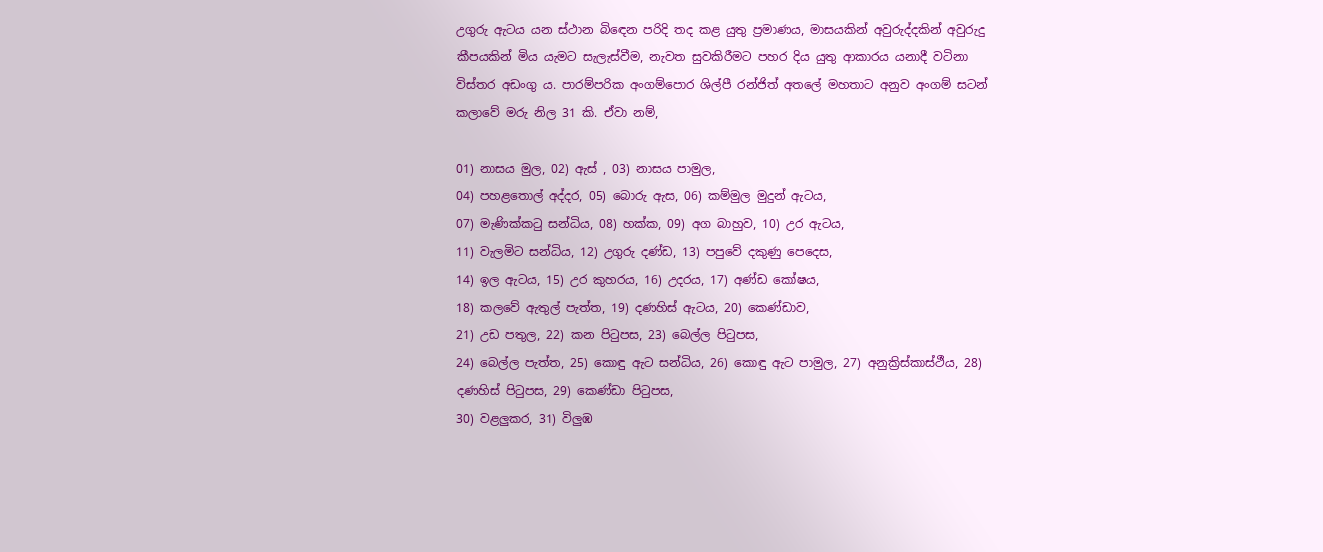උගුරු ඇටය යන ස්‌ථාන බිඳෙන පරිදි තද කළ යුතු ප්‍රමාණය, මාසයකින් අවුරුද්දකින් අවුරුදු කීපයකින් මිය යැමට සැලැස්‌වීම, නැවත සුවකිරීමට පහර දිය යුතු ආකාරය යනාදී වටිනා විස්‌තර අඩංගු ය. පාරම්පරික අංගම්පොර ශිල්පී රන්ජිත් අතලේ මහතාට අනුව අංගම් සටන් කලාවේ මරු නිල 31 කි. ඒවා නම්,

01) නාසය මුල, 02) ඇස්‌ , 03) නාසය පාමුල,
04) පහළතොල් අද්දර, 05) බොරු ඇස, 06) කම්මුල මුදුන් ඇටය,
07) මැණික්‌කටු සන්ධිය, 08) හක්‌ක, 09) අග බාහුව, 10) උර ඇටය,
11) වැලමිට සන්ධිය, 12) උගුරු දණ්‌ඩ, 13) පපුවේ දකුණු පෙදෙස,
14) ඉල ඇටය, 15) උර කුහරය, 16) උදරය, 17) අණ්‌ඩ කෝෂය,
18) කලවේ ඇතුල් පැත්ත, 19) දණහිස්‌ ඇටය, 20) කෙණ්‌ඩාව,
21) උඩ පතුල, 22) කන පිටුපස, 23) බෙල්ල පිටුපස,
24) බෙල්ල පැත්ත, 25) කොඳු ඇට සන්ධිය, 26) කොඳු ඇට පාමුල, 27) අනුක්‍රිස්‌කාස්‌ථීය, 28) දණහිස්‌ පිටුපස, 29) කෙණ්‌ඩා පිටුපස,
30) වළලුකර, 31) විලුඹ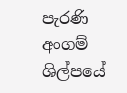පැරණි අංගම් ශිල්පයේ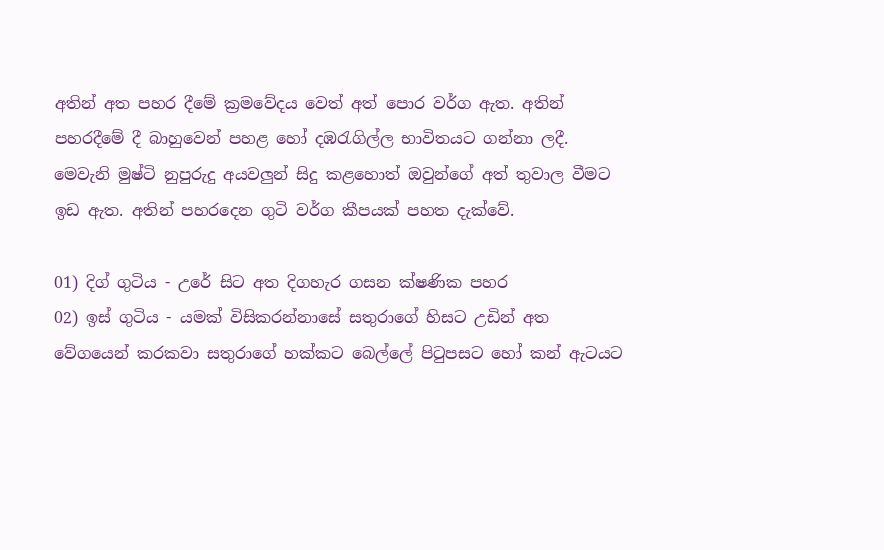අතින් අත පහර දීමේ ක්‍රමවේදය වෙත් අත් පොර වර්ග ඇත. අතින් පහරදීමේ දී බාහුවෙන් පහළ හෝ දඹරැගිල්ල භාවිතයට ගන්නා ලදී. මෙවැනි මුෂ්ටි නුපුරුදු අයවලුන් සිදු කළහොත් ඔවුන්ගේ අත් තුවාල වීමට ඉඩ ඇත. අතින් පහරදෙන ගුටි වර්ග කීපයක්‌ පහත දැක්‌වේ.

01) දිග් ගුටිය - උරේ සිට අත දිගහැර ගසන ක්‌ෂණික පහර
02) ඉස්‌ ගුටිය - යමක්‌ විසිකරන්නාසේ සතුරාගේ හිසට උඩින් අත වේගයෙන් කරකවා සතුරාගේ හක්‌කට බෙල්ලේ පිටුපසට හෝ කන් ඇටයට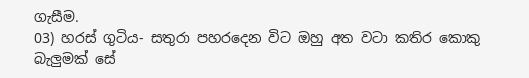ගැසීම.
03) හරස්‌ ගුටිය- සතුරා පහරදෙන විට ඔහු අත වටා කතිර කොකු බැලුමක්‌ සේ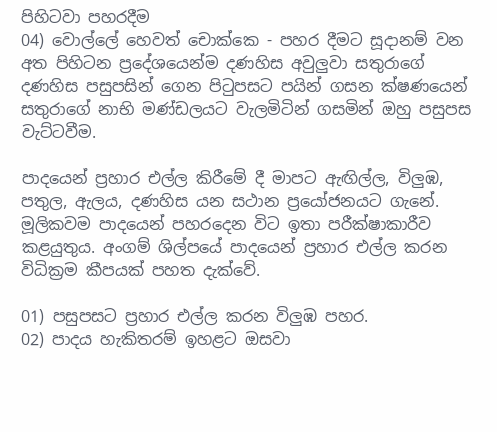පිහිටවා පහරදීම
04) වොල්ලේ හෙවත් චොක්‌කෙ - පහර දීමට සූදානම් වන අත පිහිටන ප්‍රදේශයෙන්ම දණහිස අවුලුවා සතුරාගේ දණහිස පසුපසින් ගෙන පිටුපසට පයින් ගසන ක්‌ෂණයෙන් සතුරාගේ නාභි මණ්‌ඩලයට වැලමිටින් ගසමින් ඔහු පසුපස වැට්‌ටවීම.

පාදයෙන් ප්‍රහාර එල්ල කිරීමේ දී මාපට ඇඟිල්ල, විලුඹ, පතුල, ඇලය, දණහිස යන සථාන ප්‍රයෝජනයට ගැනේ. මූලිකවම පාදයෙන් පහරදෙන විට ඉතා පරීක්‌ෂාකාරීව කළයුතුය. අංගම් ශිල්පයේ පාදයෙන් ප්‍රහාර එල්ල කරන විධික්‍රම කීපයක්‌ පහත දැක්‌වේ.

01) පසුපසට ප්‍රහාර එල්ල කරන විලුඹ පහර.
02) පාදය හැකිතරම් ඉහළට ඔසවා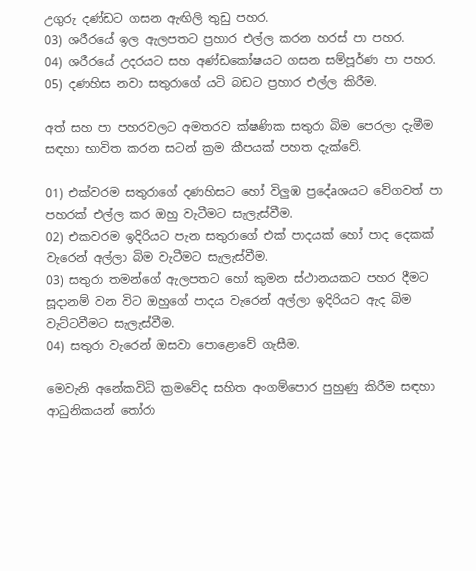උගුරු දණ්‌ඩට ගසන ඇඟිලි තුඩු පහර.
03) ශරීරයේ ඉල ඇලපතට ප්‍රහාර එල්ල කරන හරස්‌ පා පහර.
04) ශරීරයේ උදරයට සහ අණ්‌ඩකෝෂයට ගසන සම්පූර්ණ පා පහර.
05) දණහිස නවා සතුරාගේ යටි බඩට ප්‍රහාර එල්ල කිරීම.

අත් සහ පා පහරවලට අමතරව ක්‌ෂණික සතුරා බිම පෙරලා දැමීම සඳහා භාවිත කරන සටන් ක්‍රම කීපයක්‌ පහත දැක්‌වේ.

01) එක්‌වරම සතුරාගේ දණහිසට හෝ විලුඹ ප්‍රදේaශයට වේගවත් පා පහරක්‌ එල්ල කර ඔහු වැටීමට සැලැස්‌වීම.
02) එකවරම ඉදිරියට පැන සතුරාගේ එක්‌ පාදයක්‌ හෝ පාද දෙකක්‌ වැරෙන් අල්ලා බිම වැටීමට සැලැස්‌වීම.
03) සතුරා තමන්ගේ ඇලපතට හෝ කුමන ස්‌ථානයකට පහර දීමට සූදානම් වන විට ඔහුගේ පාදය වැරෙන් අල්ලා ඉදිරියට ඇද බිම වැට්‌ටවීමට සැලැස්‌වීම.
04) සතුරා වැරෙන් ඔසවා පොළොවේ ගැසීම.

මෙවැනි අනේකවිධි ක්‍රමවේද සහිත අංගම්පොර පුහුණු කිරීම සඳහා ආධුනිකයන් තෝරා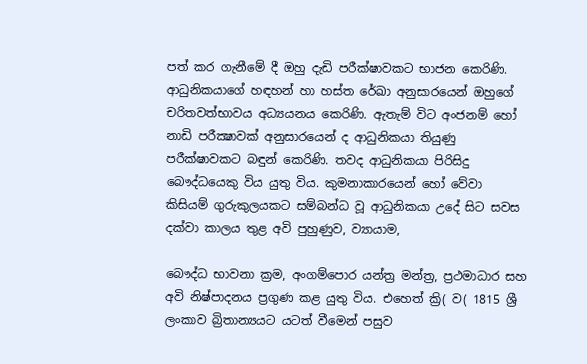පත් කර ගැනීමේ දී ඔහු දැඩි පරීක්‌ෂාවකට භාජන කෙරිණි. ආධුනිකයාගේ හඳහන් හා හස්‌ත රේඛා අනුසාරයෙන් ඔහුගේ චරිතවත්භාවය අධ්‍යයනය කෙරිණි. ඇතැම් විට අංජනම් හෝ නාඩි පරීක්‍ෂාවක්‌ අනුසාරයෙන් ද ආධුනිකයා තියුණු පරීක්‌ෂාවකට බඳුන් කෙරිණි. තවද ආධුනිකයා පිරිසිදු බෞද්ධයෙකු විය යුතු විය. කුමනාකාරයෙන් හෝ වේවා කිසියම් ගුරුකුලයකට සම්බන්ධ වූ ආධුනිකයා උදේ සිට සවස දක්‌වා කාලය තුළ අවි පුහුණුව, ව්‍යායාම,

බෞද්ධ භාවනා ක්‍රම, අංගම්පොර යන්ත්‍ර මන්ත්‍ර, ප්‍රථමාධාර සහ අවි නිෂ්පාදනය ප්‍රගුණ කළ යුතු විය. එහෙත් ක්‍රි( ව( 1815 ශ්‍රී ලංකාව බ්‍රිතාන්‍යයට යටත් වීමෙන් පසුව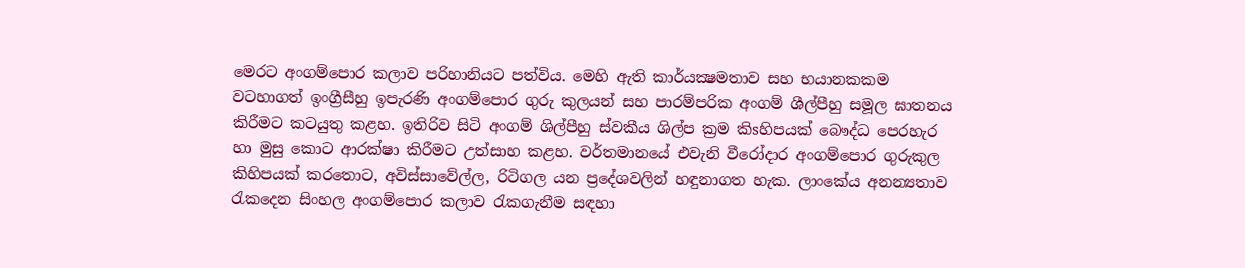මෙරට අංගම්පොර කලාව පරිහානියට පත්විය. මෙහි ඇති කාර්යක්‍ෂමතාව සහ භයානකකම වටහාගත් ඉංග්‍රීසීහු ඉපැරණි අංගම්පොර ගුරු කුලයන් සහ පාරම්පරික අංගම් ශීල්පීහු සමූල ඝාතනය කිරීමට කටයුතු කළහ. ඉතිරිව සිටි අංගම් ශිල්පීහු ස්‌වකීය ශිල්ප ක්‍රම කිsහිපයක්‌ බෞද්ධ පෙරහැර හා මුසු කොට ආරක්‌ෂා කිරීමට උත්සාහ කළහ. වර්තමානයේ එවැනි වීරෝදාර අංගම්පොර ගුරුකුල කිහිපයක්‌ කරතොට, අවිස්‌සාවේල්ල, රිටිගල යන ප්‍රදේශවලින් හඳුනාගත හැක. ලාංකේය අනන්‍යතාව රැකදෙන සිංහල අංගම්පොර කලාව රැකගැනීම සඳහා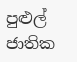පුළුල් ජාතික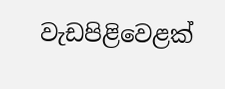වැඩපිළිවෙළක්‌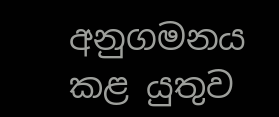අනුගමනය කළ යුතුව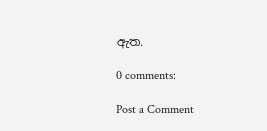ඇත.

0 comments:

Post a Comment